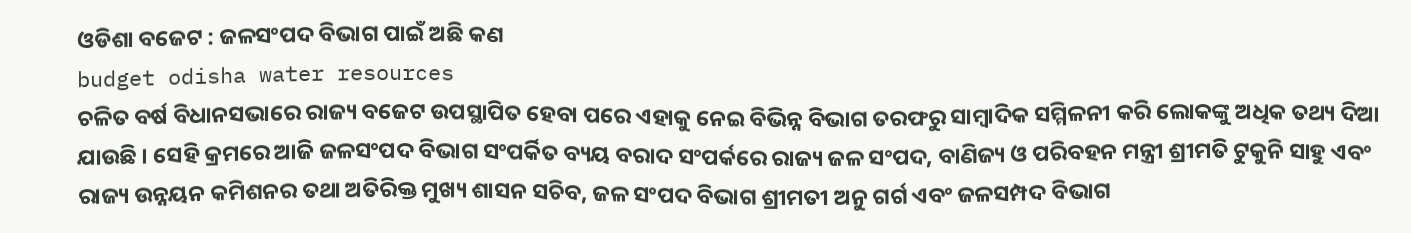ଓଡିଶା ବଜେଟ : ଜଳସଂପଦ ବିଭାଗ ପାଇଁ ଅଛି କଣ
budget odisha water resources
ଚଳିତ ବର୍ଷ ବିଧାନସଭାରେ ରାଜ୍ୟ ବଜେଟ ଉପସ୍ଥାପିତ ହେବା ପରେ ଏହାକୁ ନେଇ ବିଭିନ୍ନ ବିଭାଗ ତରଫରୁ ସାମ୍ବାଦିକ ସମ୍ମିଳନୀ କରି ଲୋକଙ୍କୁ ଅଧିକ ତଥ୍ୟ ଦିଆ ଯାଉଛି । ସେହି କ୍ରମରେ ଆଜି ଜଳସଂପଦ ବିଭାଗ ସଂପର୍କିତ ବ୍ୟୟ ବରାଦ ସଂପର୍କରେ ରାଜ୍ୟ ଜଳ ସଂପଦ, ବାଣିଜ୍ୟ ଓ ପରିବହନ ମନ୍ତ୍ରୀ ଶ୍ରୀମତି ଟୁକୁନି ସାହୁ ଏବଂ ରାଜ୍ୟ ଉନ୍ନୟନ କମିଶନର ତଥା ଅତିରିକ୍ତ ମୁଖ୍ୟ ଶାସନ ସଚିବ, ଜଳ ସଂପଦ ବିଭାଗ ଶ୍ରୀମତୀ ଅନୁ ଗର୍ଗ ଏବଂ ଜଳସମ୍ପଦ ବିଭାଗ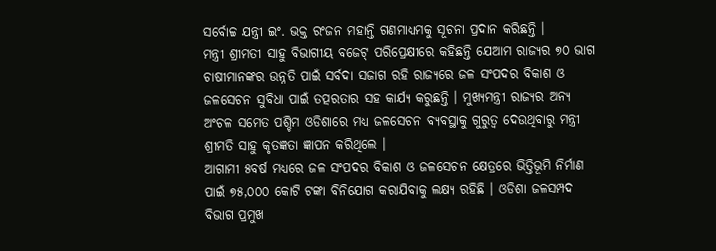ସର୍ବୋଚ୍ଚ ଯନ୍ତ୍ରୀ ଇଂ. ଭକ୍ତ ରଂଜନ ମହାନ୍ତି ଗଣମାଧ୍ୟମକୁ ସୂଚନା ପ୍ରଦାନ କରିଛନ୍ତି ।
ମନ୍ତ୍ରୀ ଶ୍ରୀମତୀ ସାହୁ ବିଭାଗୀୟ ବଜେଟ୍ ପରିପ୍ରେକ୍ଷୀରେ କହିଛନ୍ତି ଯେଆମ ରାଜ୍ୟର ୭୦ ଭାଗ ଚାଷୀମାନଙ୍କର ଉନ୍ନତି ପାଇଁ ସର୍ବଦା ସଜାଗ ରହି ରାଜ୍ୟରେ ଜଳ ସଂପଦର ବିକାଶ ଓ ଜଳସେଚନ ସୁବିଧା ପାଇଁ ତତ୍ପରତାର ସହ କାର୍ଯ୍ୟ କରୁଛନ୍ତି । ମୁଖ୍ୟମନ୍ତ୍ରୀ ରାଜ୍ୟର ଅନ୍ୟ ଅଂଚଳ ସମେତ ପଶ୍ଚିମ ଓଡିଶାରେ ମଧ୍ୟ ଜଳସେଚନ ବ୍ୟବସ୍ଥାକୁ ଗୁରୁତ୍ୱ ଦେଉଥିବାରୁ ମନ୍ତ୍ରୀ ଶ୍ରୀମତି ସାହୁ କୃତଜ୍ଞତା ଜ୍ଞାପନ କରିଥିଲେ ।
ଆଗାମୀ ୫ବର୍ଷ ମଧ୍ୟରେ ଜଳ ସଂପଦର ବିକାଶ ଓ ଜଳସେଚନ କ୍ଷେତ୍ରରେ ଭିତ୍ତିଭୂମି ନିର୍ମାଣ ପାଇଁ ୭୫,୦୦୦ କୋଟି ଟଙ୍କା ବିନିଯୋଗ କରାଯିବାକୁ ଲକ୍ଷ୍ୟ ରହିଛି । ଓଡିଶା ଜଳସମ୍ପଦ ବିଭାଗ ପ୍ରମୁଖ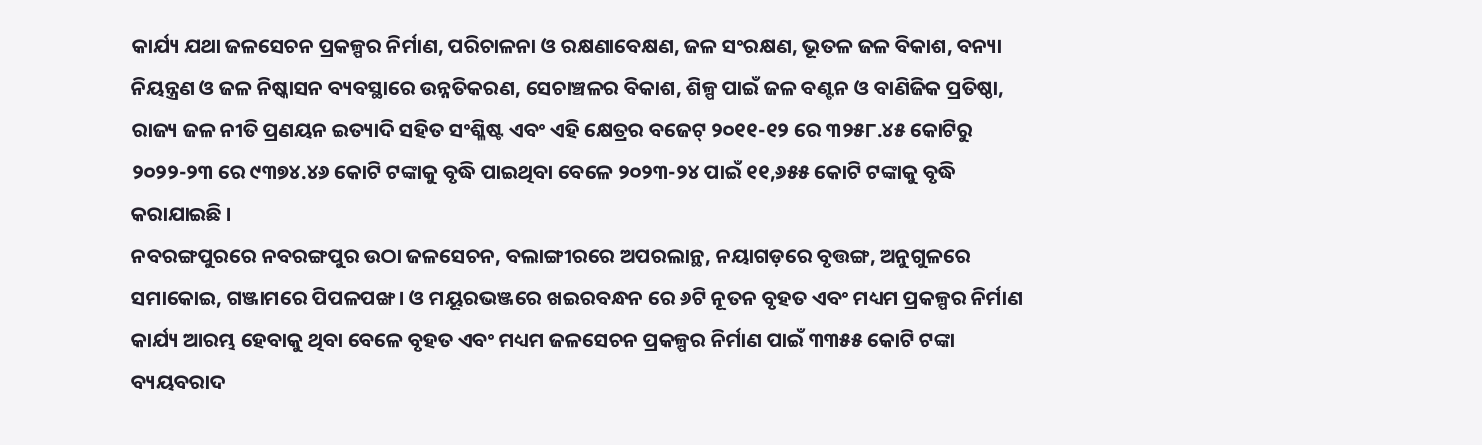କାର୍ଯ୍ୟ ଯଥା ଜଳସେଚନ ପ୍ରକଳ୍ପର ନିର୍ମାଣ, ପରିଚାଳନା ଓ ରକ୍ଷଣାବେକ୍ଷଣ, ଜଳ ସଂରକ୍ଷଣ, ଭୂତଳ ଜଳ ବିକାଶ, ବନ୍ୟା ନିୟନ୍ତ୍ରଣ ଓ ଜଳ ନିଷ୍କାସନ ବ୍ୟବସ୍ଥାରେ ଉନ୍ନତିକରଣ, ସେଚାଞ୍ଚଳର ବିକାଶ, ଶିଳ୍ପ ପାଇଁ ଜଳ ବଣ୍ଟନ ଓ ବାଣିଜିକ ପ୍ରତିଷ୍ଠା, ରାଜ୍ୟ ଜଳ ନୀତି ପ୍ରଣୟନ ଇତ୍ୟାଦି ସହିତ ସଂଶ୍ଳିଷ୍ଟ ଏବଂ ଏହି କ୍ଷେତ୍ରର ବଜେଟ୍ ୨୦୧୧-୧୨ ରେ ୩୨୫୮.୪୫ କୋଟିରୁ ୨୦୨୨-୨୩ ରେ ୯୩୭୪.୪୬ କୋଟି ଟଙ୍କାକୁ ବୃଦ୍ଧି ପାଇଥିବା ବେଳେ ୨୦୨୩-୨୪ ପାଇଁ ୧୧,୬୫୫ କୋଟି ଟଙ୍କାକୁ ବୃଦ୍ଧି କରାଯାଇଛି ।
ନବରଙ୍ଗପୁରରେ ନବରଙ୍ଗପୁର ଉଠା ଜଳସେଚନ, ବଲାଙ୍ଗୀରରେ ଅପରଲାନ୍ଥ, ନୟାଗଡ଼ରେ ବୃତ୍ତଙ୍ଗ, ଅନୁଗୁଳରେ ସମାକୋଇ, ଗଞ୍ଜାମରେ ପିପଳପଙ୍ଖ। ଓ ମୟୂରଭଞ୍ଜରେ ଖଇରବନ୍ଧନ ରେ ୬ଟି ନୂତନ ବୃହତ ଏବଂ ମଧ୍ୟମ ପ୍ରକଳ୍ପର ନିର୍ମାଣ କାର୍ଯ୍ୟ ଆରମ୍ଭ ହେବାକୁ ଥିବା ବେଳେ ବୃହତ ଏବଂ ମଧ୍ୟମ ଜଳସେଚନ ପ୍ରକଳ୍ପର ନିର୍ମାଣ ପାଇଁ ୩୩୫୫ କୋଟି ଟଙ୍କା ବ୍ୟୟବରାଦ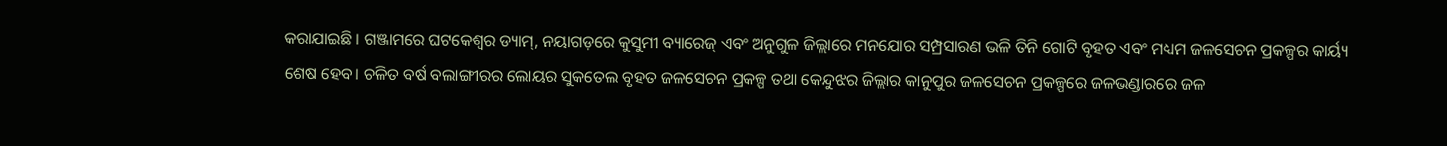କରାଯାଇଛି । ଗଞ୍ଜାମରେ ଘଟକେଶ୍ୱର ଡ୍ୟାମ୍, ନୟାଗଡ଼ରେ କୁସୁମୀ ବ୍ୟାରେଜ୍ ଏବଂ ଅନୁଗୁଳ ଜିଲ୍ଲାରେ ମନଯୋର ସମ୍ପ୍ରସାରଣ ଭଳି ତିନି ଗୋଟି ବୃହତ ଏବଂ ମଧ୍ୟମ ଜଳସେଚନ ପ୍ରକଳ୍ପର କାର୍ୟ୍ୟ ଶେଷ ହେବ। ଚଳିତ ବର୍ଷ ବଲାଙ୍ଗୀରର ଲୋୟର ସୁକତେଲ ବୃହତ ଜଳସେଚନ ପ୍ରକଳ୍ପ ତଥା କେନ୍ଦୁଝର ଜିଲ୍ଲାର କାନୁପୁର ଜଳସେଚନ ପ୍ରକଳ୍ପରେ ଜଳଭଣ୍ଡାରରେ ଜଳ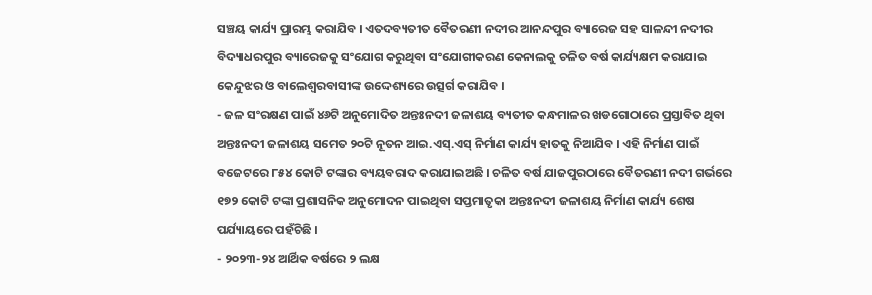ସଞ୍ଚୟ କାର୍ଯ୍ୟ ପ୍ରାରମ୍ଭ କରାଯିବ । ଏତଦବ୍ୟତୀତ ବୈତରଣୀ ନଦୀର ଆନନ୍ଦପୁର ବ୍ୟାରେଜ ସହ ସାଳନ୍ଦୀ ନଦୀର ବିଦ୍ୟାଧରପୁର ବ୍ୟାରେଜକୁ ସଂଯୋଗ କରୁଥିବା ସଂଯୋଗୀକରଣ କେନାଲକୁ ଚଳିତ ବର୍ଷ କାର୍ଯ୍ୟକ୍ଷମ କରାଯାଇ କେନ୍ଦୁଝର ଓ ବାଲେଶ୍ୱରବାସୀଙ୍କ ଉଦ୍ଦେଶ୍ୟରେ ଉତ୍ସର୍ଗ କରାଯିବ ।
- ଜଳ ସଂରକ୍ଷଣ ପାଇଁ ୪୬ଟି ଅନୁମୋଦିତ ଅନ୍ତଃନଦୀ ଜଳାଶୟ ବ୍ୟତୀତ କନ୍ଧମାଳର ଖଡଗୋଠାରେ ପ୍ରସ୍ତାବିତ ଥିବା ଅନ୍ତଃନଦୀ ଜଳାଶୟ ସମେତ ୨୦ଟି ନୂତନ ଆଇ.ଏସ୍.ଏସ୍ ନିର୍ମାଣ କାର୍ଯ୍ୟ ହାତକୁ ନିଆଯିବ । ଏହି ନିର୍ମାଣ ପାଇଁ ବଜେଟରେ ୮୫୪ କୋଟି ଟଙ୍କାର ବ୍ୟୟବରାଦ କରାଯାଇଅଛି । ଚଳିତ ବର୍ଷ ଯାଜପୁରଠାରେ ବୈତରଣୀ ନଦୀ ଗର୍ଭରେ ୧୭୨ କୋଟି ଟଙ୍କା ପ୍ରଶାସନିକ ଅନୁମୋଦନ ପାଇଥିବା ସପ୍ତମାତୃକା ଅନ୍ତଃନଦୀ ଜଳାଶୟ ନିର୍ମାଣ କାର୍ଯ୍ୟ ଶେଷ ପର୍ଯ୍ୟାୟରେ ପହଁଚିଛି ।
- ୨୦୨୩-୨୪ ଆର୍ଥିକ ବର୍ଷରେ ୨ ଲକ୍ଷ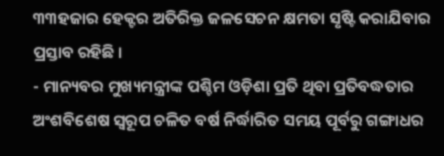୩୩ହଜାର ହେକ୍ଟର ଅତିରିକ୍ତ ଜଳସେଚନ କ୍ଷମତା ସୃଷ୍ଟି କରାଯିବାର ପ୍ରସ୍ତାବ ରହିଛି ।
- ମାନ୍ୟବର ମୁଖ୍ୟମନ୍ତ୍ରୀଙ୍କ ପଶ୍ଚିମ ଓଡ଼ିଶା ପ୍ରତି ଥିବା ପ୍ରତିବଦ୍ଧତାର ଅଂଶବିଶେଷ ସ୍ୱରୂପ ଚଳିତ ବର୍ଷ ନିର୍ଦ୍ଧାରିତ ସମୟ ପୂର୍ବରୁ ଗଙ୍ଗାଧର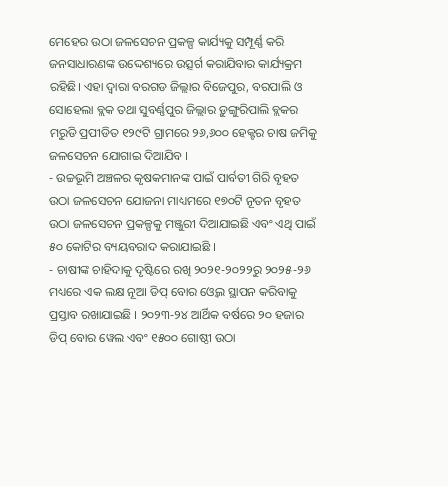ମେହେର ଉଠା ଜଳସେଚନ ପ୍ରକଳ୍ପ କାର୍ଯ୍ୟକୁ ସମ୍ପୂର୍ଣ୍ଣ କରି ଜନସାଧାରଣଙ୍କ ଉଦ୍ଦେଶ୍ୟରେ ଉତ୍ସର୍ଗ କରାଯିବାର କାର୍ଯ୍ୟକ୍ରମ ରହିଛି। ଏହା ଦ୍ଵାରା ବରଗଡ ଜିଲ୍ଲାର ବିଜେପୁର, ବରପାଲି ଓ ସୋହେଲା ବ୍ଲକ ତଥା ସୁବର୍ଣ୍ଣପୁର ଜିଲ୍ଲାର ଡ଼ୁଙ୍ଗୁରିପାଲି ବ୍ଲକର ମରୁଡି ପ୍ରପୀଡିତ ୧୨୯ଟି ଗ୍ରାମରେ ୨୬,୬୦୦ ହେକ୍ଟର ଚାଷ ଜମିକୁ ଜଳସେଚନ ଯୋଗାଇ ଦିଆଯିବ ।
- ଉଚ୍ଚଭୂମି ଅଞ୍ଚଳର କୃଷକମାନଙ୍କ ପାଇଁ ପାର୍ବତୀ ଗିରି ବୃହତ ଉଠା ଜଳସେଚନ ଯୋଜନା ମାଧ୍ୟମରେ ୧୭୦ଟି ନୂତନ ବୃହତ ଉଠା ଜଳସେଚନ ପ୍ରକଳ୍ପକୁ ମଞ୍ଜୁରୀ ଦିଆଯାଇଛି ଏବଂ ଏଥି ପାଇଁ ୫୦ କୋଟିର ବ୍ୟୟବରାଦ କରାଯାଇଛି ।
- ଚାଷୀଙ୍କ ଚାହିଦାକୁ ଦୃଷ୍ଟିରେ ରଖି ୨୦୨୧-୨୦୨୨ରୁ ୨୦୨୫-୨୬ ମଧ୍ୟରେ ଏକ ଲକ୍ଷ ନୂଆ ଡିପ୍ ବୋର ଓ୍ୱେଲ ସ୍ଥାପନ କରିବାକୁ ପ୍ରସ୍ତାବ ରଖାଯାଇଛି । ୨୦୨୩-୨୪ ଆର୍ଥିକ ବର୍ଷରେ ୨୦ ହଜାର ଡିପ୍ ବୋର ୱେଲ ଏବଂ ୧୫୦୦ ଗୋଷ୍ଠୀ ଉଠା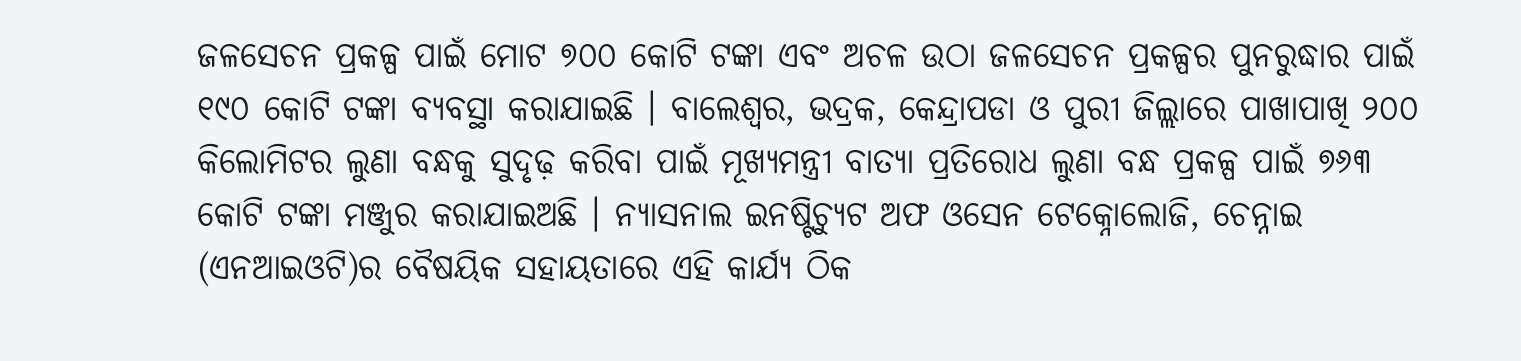ଜଳସେଚନ ପ୍ରକଳ୍ପ ପାଇଁ ମୋଟ ୭୦୦ କୋଟି ଟଙ୍କା ଏବଂ ଅଚଳ ଉଠା ଜଳସେଚନ ପ୍ରକଳ୍ପର ପୁନରୁଦ୍ଧାର ପାଇଁ ୧୯୦ କୋଟି ଟଙ୍କା ବ୍ୟବସ୍ଥା କରାଯାଇଛି । ବାଲେଶ୍ୱର, ଭଦ୍ରକ, କେନ୍ଦ୍ରାପଡା ଓ ପୁରୀ ଜିଲ୍ଲାରେ ପାଖାପାଖି ୨୦୦ କିଲୋମିଟର ଲୁଣା ବନ୍ଧକୁ ସୁଦୃଢ଼ କରିବା ପାଇଁ ମୂଖ୍ୟମନ୍ତ୍ରୀ ବାତ୍ୟା ପ୍ରତିରୋଧ ଲୁଣା ବନ୍ଧ ପ୍ରକଳ୍ପ ପାଇଁ ୭୬୩ କୋଟି ଟଙ୍କା ମଞ୍ଜୁର କରାଯାଇଅଛି । ନ୍ୟାସନାଲ ଇନଷ୍ଟିଚ୍ୟୁଟ ଅଫ ଓସେନ ଟେକ୍ନୋଲୋଜି, ଚେନ୍ନାଇ (ଏନଆଇଓଟି)ର ବୈଷୟିକ ସହାୟତାରେ ଏହି କାର୍ଯ୍ୟ ଠିକ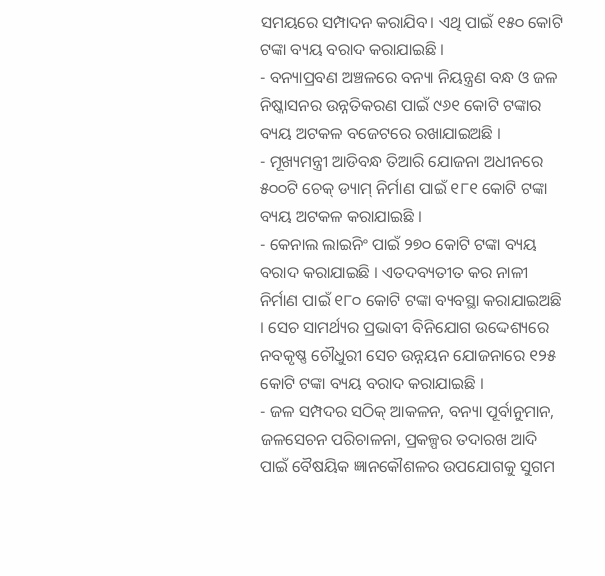ସମୟରେ ସମ୍ପାଦନ କରାଯିବ। ଏଥି ପାଇଁ ୧୫୦ କୋଟି ଟଙ୍କା ବ୍ୟୟ ବରାଦ କରାଯାଇଛି ।
- ବନ୍ୟାପ୍ରବଣ ଅଞ୍ଚଳରେ ବନ୍ୟା ନିୟନ୍ତ୍ରଣ ବନ୍ଧ ଓ ଜଳ ନିଷ୍କାସନର ଉନ୍ନତିକରଣ ପାଇଁ ୯୬୧ କୋଟି ଟଙ୍କାର ବ୍ୟୟ ଅଟକଳ ବଜେଟରେ ରଖାଯାଇଅଛି ।
- ମୂଖ୍ୟମନ୍ତ୍ରୀ ଆଡିବନ୍ଧ ତିଆରି ଯୋଜନା ଅଧୀନରେ ୫୦୦ଟି ଚେକ୍ ଡ୍ୟାମ୍ ନିର୍ମାଣ ପାଇଁ ୧୮୧ କୋଟି ଟଙ୍କା ବ୍ୟୟ ଅଟକଳ କରାଯାଇଛି ।
- କେନାଲ ଲାଇନିଂ ପାଇଁ ୨୭୦ କୋଟି ଟଙ୍କା ବ୍ୟୟ ବରାଦ କରାଯାଇଛି । ଏତଦବ୍ୟତୀତ କର ନାଳୀ ନିର୍ମାଣ ପାଇଁ ୧୮୦ କୋଟି ଟଙ୍କା ବ୍ୟବସ୍ଥା କରାଯାଇଅଛି । ସେଚ ସାମର୍ଥ୍ୟର ପ୍ରଭାବୀ ବିନିଯୋଗ ଉଦ୍ଦେଶ୍ୟରେ ନବକୃଷ୍ଣ ଚୌଧୁରୀ ସେଚ ଉନ୍ନୟନ ଯୋଜନାରେ ୧୨୫ କୋଟି ଟଙ୍କା ବ୍ୟୟ ବରାଦ କରାଯାଇଛି ।
- ଜଳ ସମ୍ପଦର ସଠିକ୍ ଆକଳନ, ବନ୍ୟା ପୂର୍ବାନୁମାନ, ଜଳସେଚନ ପରିଚାଳନା, ପ୍ରକଳ୍ପର ତଦାରଖ ଆଦି ପାଇଁ ବୈଷୟିକ ଜ୍ଞାନକୌଶଳର ଉପଯୋଗକୁ ସୁଗମ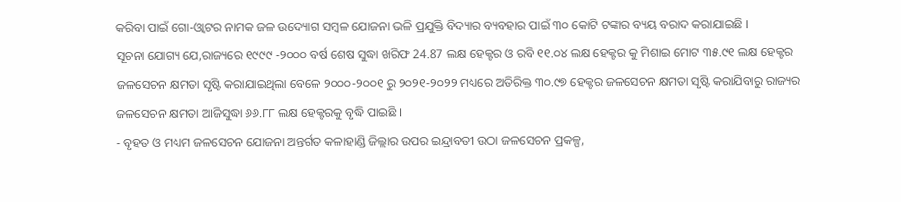କରିବା ପାଇଁ ଗୋ-ଓ୍ୱାଟର ନାମକ ଜଳ ଉଦ୍ୟୋଗ ସମ୍ବଳ ଯୋଜନା ଭଳି ପ୍ରଯୁକ୍ତି ବିଦ୍ୟାର ବ୍ୟବହାର ପାଇଁ ୩୦ କୋଟି ଟଙ୍କାର ବ୍ୟୟ ବରାଦ କରାଯାଇଛି ।
ସୂଚନା ଯୋଗ୍ୟ ଯେ,ରାଜ୍ୟରେ ୧୯୯୯ -୨୦୦୦ ବର୍ଷ ଶେଷ ସୁଦ୍ଧା ଖରିଫ 24.87 ଲକ୍ଷ ହେକ୍ଟର ଓ ରବି ୧୧.୦୪ ଲକ୍ଷ ହେକ୍ଟର କୁ ମିଶାଇ ମୋଟ ୩୫.୯୧ ଲକ୍ଷ ହେକ୍ଟର ଜଳସେଚନ କ୍ଷମତା ସୃଷ୍ଟି କରାଯାଇଥିଲା ବେଳେ ୨୦୦୦-୨୦୦୧ ରୁ ୨୦୨୧-୨୦୨୨ ମଧ୍ୟରେ ଅତିରିକ୍ତ ୩୦.୯୭ ହେକ୍ଟର ଜଳସେଚନ କ୍ଷମତା ସୃଷ୍ଟି କରାଯିବାରୁ ରାଜ୍ୟର ଜଳସେଚନ କ୍ଷମତା ଆଜିସୁଦ୍ଧା ୬୬.୮୮ ଲକ୍ଷ ହେକ୍ଟରକୁ ବୃଦ୍ଧି ପାଇଛି ।
- ବୃହତ ଓ ମଧ୍ୟମ ଜଳସେଚନ ଯୋଜନା ଅନ୍ତର୍ଗତ କଳାହାଣ୍ଡି ଜିଲ୍ଲାର ଉପର ଇନ୍ଦ୍ରାବତୀ ଉଠା ଜଳସେଚନ ପ୍ରକଳ୍ପ,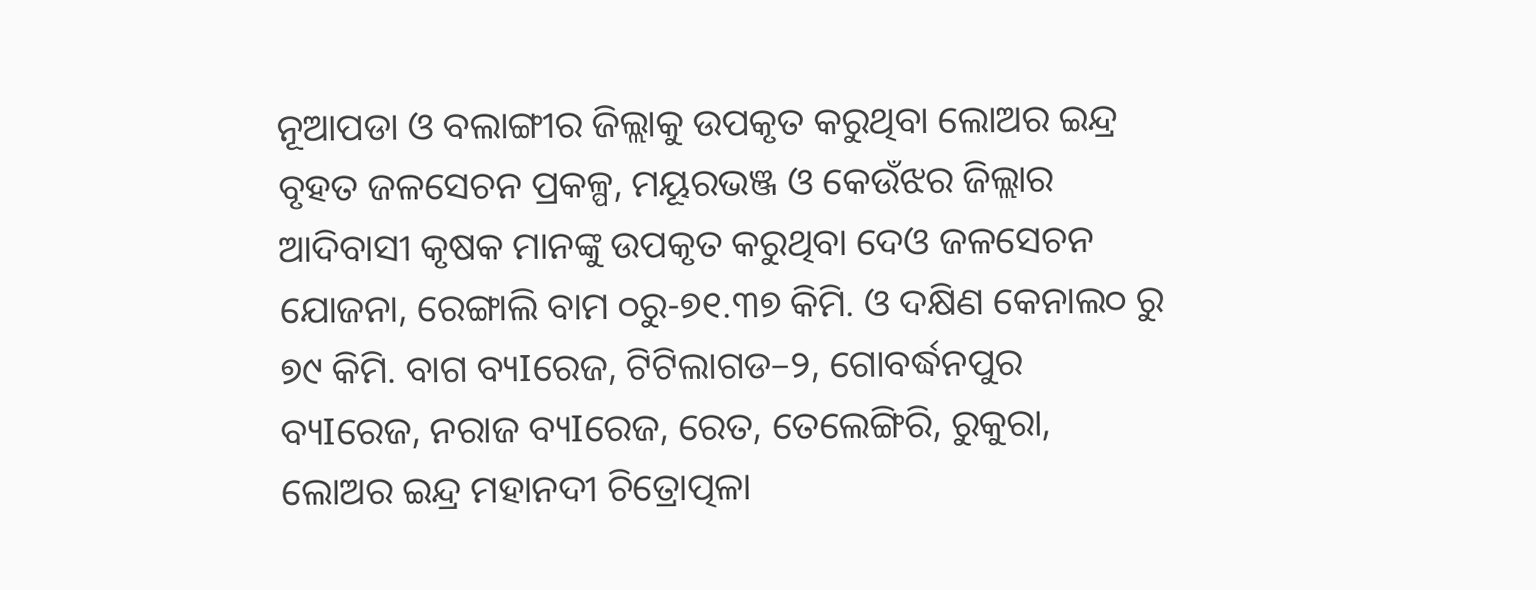ନୂଆପଡା ଓ ବଲାଙ୍ଗୀର ଜିଲ୍ଲାକୁ ଉପକୃତ କରୁଥିବା ଲୋଅର ଇନ୍ଦ୍ର ବୃହତ ଜଳସେଚନ ପ୍ରକଳ୍ପ, ମୟୂରଭଞ୍ଜ ଓ କେଉଁଝର ଜିଲ୍ଲାର ଆଦିବାସୀ କୃଷକ ମାନଙ୍କୁ ଉପକୃତ କରୁଥିବା ଦେଓ ଜଳସେଚନ ଯୋଜନା, ରେଙ୍ଗାଲି ବାମ ୦ରୁ-୭୧.୩୭ କିମି. ଓ ଦକ୍ଷିଣ କେନାଲ୦ ରୁ ୭୯ କିମି. ବାଗ ବ୍ୟIରେଜ, ଟିଟିଲାଗଡ–୨, ଗୋବର୍ଦ୍ଧନପୁର ବ୍ୟIରେଜ, ନରାଜ ବ୍ୟIରେଜ, ରେତ, ତେଲେଙ୍ଗିରି, ରୁକୁରା, ଲୋଅର ଇନ୍ଦ୍ର ମହାନଦୀ ଚିତ୍ରୋତ୍ପଳା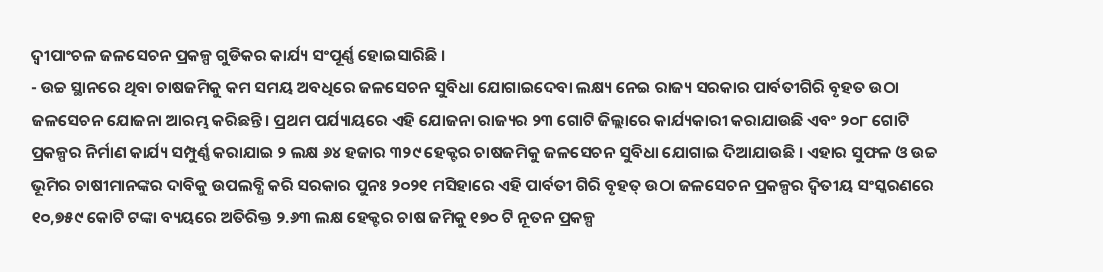ଦ୍ୱୀପାଂଚଳ ଜଳସେଚନ ପ୍ରକଳ୍ପ ଗୁଡିକର କାର୍ଯ୍ୟ ସଂପୂର୍ଣ୍ଣ ହୋଇସାରିଛି ।
- ଉଚ୍ଚ ସ୍ଥାନରେ ଥିବା ଚାଷଜମିକୁ କମ ସମୟ ଅବଧିରେ ଜଳସେଚନ ସୁବିଧା ଯୋଗାଇଦେବା ଲକ୍ଷ୍ୟ ନେଇ ରାଜ୍ୟ ସରକାର ପାର୍ବତୀଗିରି ବୃହତ ଉଠା ଜଳସେଚନ ଯୋଜନା ଆରମ୍ଭ କରିଛନ୍ତି। ପ୍ରଥମ ପର୍ଯ୍ୟାୟରେ ଏହି ଯୋଜନା ରାଜ୍ୟର ୨୩ ଗୋଟି ଜିଲ୍ଲାରେ କାର୍ଯ୍ୟକାରୀ କରାଯାଉଛି ଏବଂ ୨୦୮ ଗୋଟି ପ୍ରକଳ୍ପର ନିର୍ମାଣ କାର୍ଯ୍ୟ ସମ୍ପୁର୍ଣ୍ଣ କରାଯାଇ ୨ ଲକ୍ଷ ୬୪ ହଜାର ୩୨୯ ହେକ୍ଟର ଚାଷଜମିକୁ ଜଳସେଚନ ସୁବିଧା ଯୋଗାଇ ଦିଆଯାଉଛି । ଏହାର ସୁଫଳ ଓ ଉଚ୍ଚ ଭୂମିର ଚାଷୀମାନଙ୍କର ଦାବିକୁ ଉପଲବ୍ଧି କରି ସରକାର ପୁନଃ ୨୦୨୧ ମସିହାରେ ଏହି ପାର୍ବତୀ ଗିରି ବୃହତ୍ ଉଠା ଜଳସେଚନ ପ୍ରକଳ୍ପର ଦ୍ଵିତୀୟ ସଂସ୍କରଣରେ ୧୦,୭୫୯ କୋଟି ଟଙ୍କା ବ୍ୟୟରେ ଅତିରିକ୍ତ ୨.୬୩ ଲକ୍ଷ ହେକ୍ଟର ଚାଷ ଜମିକୁ ୧୭୦ ଟି ନୂତନ ପ୍ରକଳ୍ପ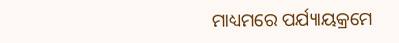ମାଧ୍ୟମରେ ପର୍ଯ୍ୟାୟକ୍ରମେ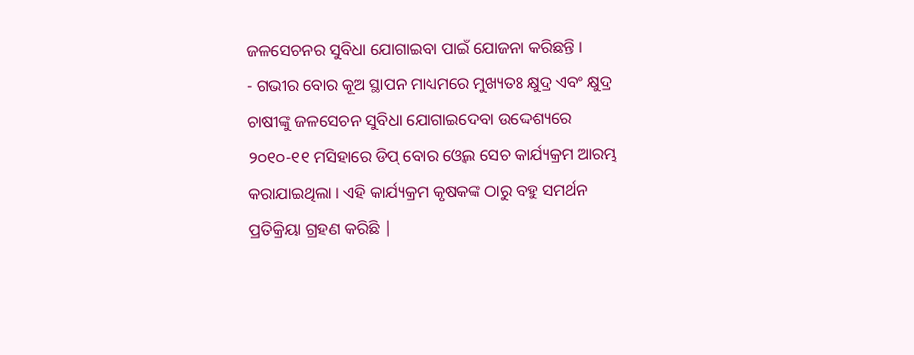ଜଳସେଚନର ସୁବିଧା ଯୋଗାଇବା ପାଇଁ ଯୋଜନା କରିଛନ୍ତି ।
- ଗଭୀର ବୋର କୂଅ ସ୍ଥାପନ ମାଧ୍ୟମରେ ମୁଖ୍ୟତଃ କ୍ଷୁଦ୍ର ଏବଂ କ୍ଷୁଦ୍ର ଚାଷୀଙ୍କୁ ଜଳସେଚନ ସୁବିଧା ଯୋଗାଇଦେବା ଉଦ୍ଦେଶ୍ୟରେ ୨୦୧୦-୧୧ ମସିହାରେ ଡିପ୍ ବୋର ଓ୍ୱେଲ ସେଚ କାର୍ଯ୍ୟକ୍ରମ ଆରମ୍ଭ କରାଯାଇଥିଲା । ଏହି କାର୍ଯ୍ୟକ୍ରମ କୃଷକଙ୍କ ଠାରୁ ବହୁ ସମର୍ଥନ ପ୍ରତିକ୍ରିୟା ଗ୍ରହଣ କରିଛି |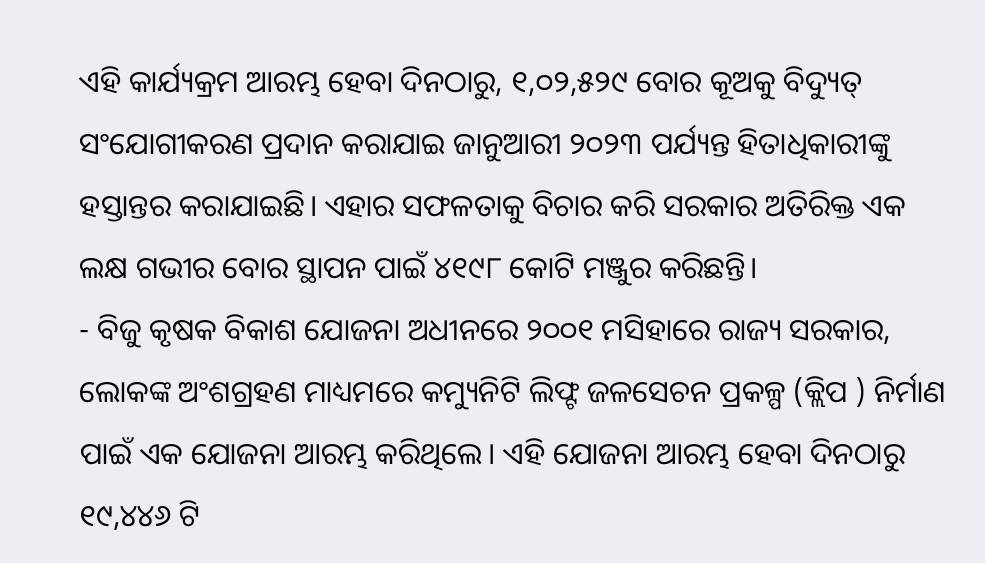ଏହି କାର୍ଯ୍ୟକ୍ରମ ଆରମ୍ଭ ହେବା ଦିନଠାରୁ, ୧,୦୨,୫୨୯ ବୋର କୂଅକୁ ବିଦ୍ୟୁତ୍ ସଂଯୋଗୀକରଣ ପ୍ରଦାନ କରାଯାଇ ଜାନୁଆରୀ ୨୦୨୩ ପର୍ଯ୍ୟନ୍ତ ହିତାଧିକାରୀଙ୍କୁ ହସ୍ତାନ୍ତର କରାଯାଇଛି। ଏହାର ସଫଳତାକୁ ବିଚାର କରି ସରକାର ଅତିରିକ୍ତ ଏକ ଲକ୍ଷ ଗଭୀର ବୋର ସ୍ଥାପନ ପାଇଁ ୪୧୯୮ କୋଟି ମଞ୍ଜୁର କରିଛନ୍ତି।
- ବିଜୁ କୃଷକ ବିକାଶ ଯୋଜନା ଅଧୀନରେ ୨୦୦୧ ମସିହାରେ ରାଜ୍ୟ ସରକାର, ଲୋକଙ୍କ ଅଂଶଗ୍ରହଣ ମାଧ୍ୟମରେ କମ୍ୟୁନିଟି ଲିଫ୍ଟ ଜଳସେଚନ ପ୍ରକଳ୍ପ (କ୍ଲିପ ) ନିର୍ମାଣ ପାଇଁ ଏକ ଯୋଜନା ଆରମ୍ଭ କରିଥିଲେ। ଏହି ଯୋଜନା ଆରମ୍ଭ ହେବା ଦିନଠାରୁ ୧୯,୪୪୬ ଟି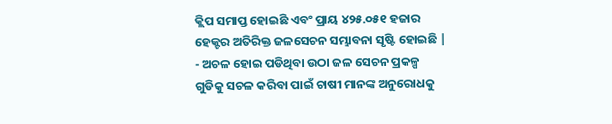କ୍ଲିପ ସମାପ୍ତ ହୋଇଛି ଏବଂ ପ୍ରାୟ ୪୨୫.୦୫୧ ହଜାର ହେକ୍ଟର ଅତିରିକ୍ତ ଜଳସେଚନ ସମ୍ଭାବନା ସୃଷ୍ଟି ହୋଇଛି |
- ଅଚଳ ହୋଇ ପଡିଥିବା ଉଠା ଜଳ ସେଚନ ପ୍ରକଳ୍ପ ଗୁଡିକୁ ସଚଳ କରିବା ପାଇଁ ଚାଷୀ ମାନଙ୍କ ଅନୁରୋଧକୁ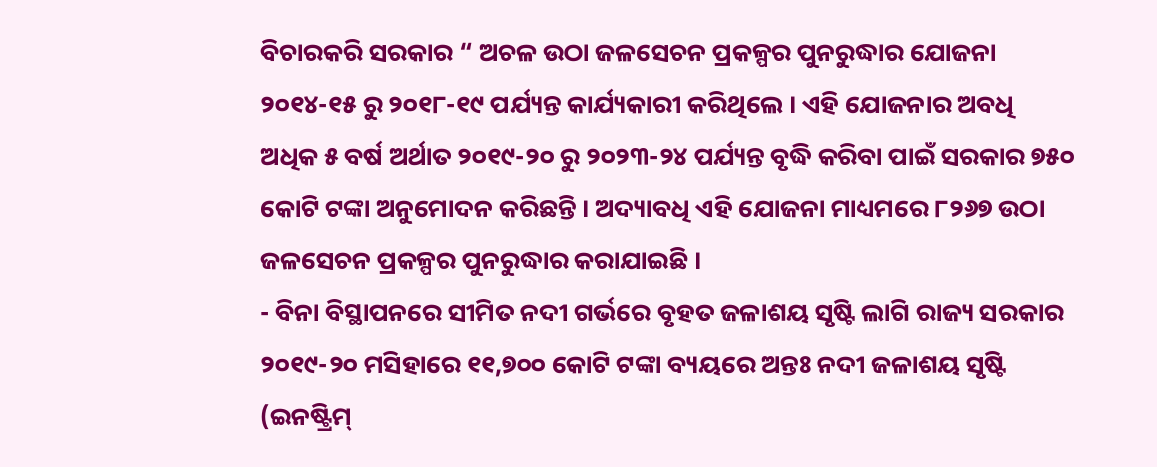ବିଚାରକରି ସରକାର “ ଅଚଳ ଉଠା ଜଳସେଚନ ପ୍ରକଳ୍ପର ପୁନରୁଦ୍ଧାର ଯୋଜନା ୨୦୧୪-୧୫ ରୁ ୨୦୧୮-୧୯ ପର୍ଯ୍ୟନ୍ତ କାର୍ଯ୍ୟକାରୀ କରିଥିଲେ । ଏହି ଯୋଜନାର ଅବଧି ଅଧିକ ୫ ବର୍ଷ ଅର୍ଥାତ ୨୦୧୯-୨୦ ରୁ ୨୦୨୩-୨୪ ପର୍ଯ୍ୟନ୍ତ ବୃଦ୍ଧି କରିବା ପାଇଁ ସରକାର ୭୫୦ କୋଟି ଟଙ୍କା ଅନୁମୋଦନ କରିଛନ୍ତି । ଅଦ୍ୟାବଧି ଏହି ଯୋଜନା ମାଧ୍ୟମରେ ୮୨୬୭ ଉଠା ଜଳସେଚନ ପ୍ରକଳ୍ପର ପୁନରୁଦ୍ଧାର କରାଯାଇଛି ।
- ବିନା ବିସ୍ଥାପନରେ ସୀମିତ ନଦୀ ଗର୍ଭରେ ବୃହତ ଜଳାଶୟ ସୃଷ୍ଟି ଲାଗି ରାଜ୍ୟ ସରକାର ୨୦୧୯-୨୦ ମସିହାରେ ୧୧,୭୦୦ କୋଟି ଟଙ୍କା ବ୍ୟୟରେ ଅନ୍ତଃ ନଦୀ ଜଳାଶୟ ସୃଷ୍ଟି (ଇନଷ୍ଟ୍ରିମ୍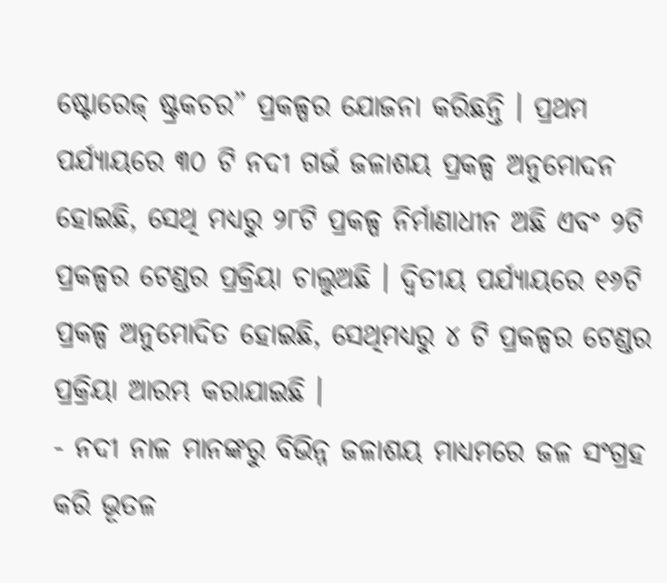ଷ୍ଟୋରେଜ୍ ଷ୍ଟ୍ରକଚର” ପ୍ରକଳ୍ପର ଯୋଜନା କରିଛନ୍ତି । ପ୍ରଥମ ପର୍ଯ୍ୟାୟରେ ୩୦ ଟି ନଦୀ ଗର୍ଭ ଜଳାଶୟ ପ୍ରକଳ୍ପ ଅନୁମୋଦନ ହୋଇଛି, ସେଥି ମଧ୍ୟରୁ ୨୮ଟି ପ୍ରକଳ୍ପ ନିର୍ମାଣାଧୀନ ଅଛି ଏବଂ ୨ଟି ପ୍ରକଳ୍ପର ଟେଣ୍ଡର ପ୍ରକ୍ରିୟା ଚାଲୁଅଛି । ଦ୍ୱିତୀୟ ପର୍ଯ୍ୟାୟରେ ୧୬ଟି ପ୍ରକଳ୍ପ ଅନୁମୋଦିତ ହୋଇଛି, ସେଥିମଧ୍ୟରୁ ୪ ଟି ପ୍ରକଳ୍ପର ଟେଣ୍ଡର ପ୍ରକ୍ରିୟା ଆରମ୍ଭ କରାଯାଇଛି ।
- ନଦୀ ନାଳ ମାନଙ୍କରୁ ବିଭିନ୍ନ ଜଳାଶୟ ମାଧ୍ୟମରେ ଜଳ ସଂଗ୍ରହ କରି ଭୂତଳ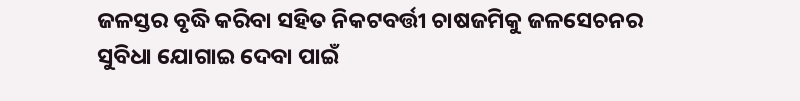ଜଳସ୍ତର ବୃଦ୍ଧି କରିବା ସହିତ ନିକଟବର୍ତ୍ତୀ ଚାଷଜମିକୁ ଜଳସେଚନର ସୁବିଧା ଯୋଗାଇ ଦେବା ପାଇଁ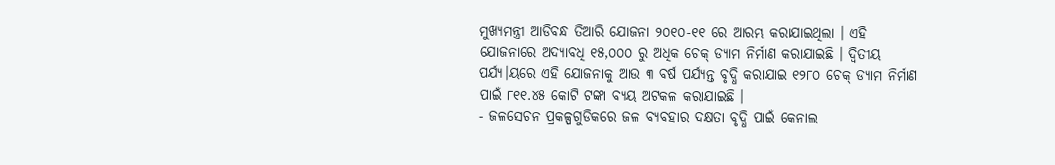ମୁଖ୍ୟମନ୍ତ୍ରୀ ଆଡିବନ୍ଧ ତିଆରି ଯୋଜନା ୨୦୧୦-୧୧ ରେ ଆରମ୍ଭ କରାଯାଇଥିଲା । ଏହି ଯୋଜନାରେ ଅଦ୍ୟାବଧି ୧୫,୦୦୦ ରୁ ଅଧିକ ଚେକ୍ ଡ୍ୟାମ ନିର୍ମାଣ କରାଯାଇଛି । ଦ୍ଵିତୀୟ ପର୍ଯ୍ୟ।ୟରେ ଏହି ଯୋଜନାକୁ ଆଉ ୩ ବର୍ଷ ପର୍ଯ୍ୟନ୍ତ ବୃଦ୍ଧି କରାଯାଇ ୧୨୮୦ ଚେକ୍ ଡ୍ୟାମ ନିର୍ମାଣ ପାଇଁ ୮୧୧.୪୫ କୋଟି ଟଙ୍କା ବ୍ୟୟ ଅଟକଳ କରାଯାଇଛି ।
- ଜଳସେଚନ ପ୍ରକଳ୍ପଗୁଡିକରେ ଜଳ ବ୍ୟବହାର ଦକ୍ଷତା ବୃଦ୍ଧି ପାଇଁ କେନାଲ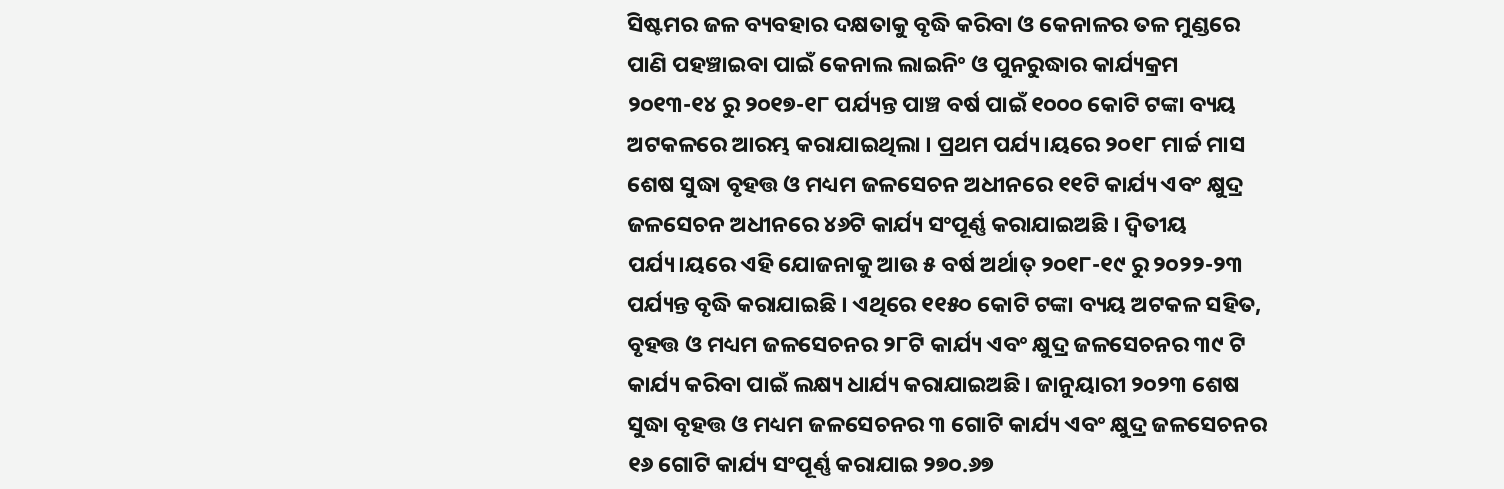ସିଷ୍ଟମର ଜଳ ବ୍ୟବହାର ଦକ୍ଷତାକୁ ବୃଦ୍ଧି କରିବା ଓ କେନାଳର ତଳ ମୁଣ୍ଡରେ ପାଣି ପହଞ୍ଚାଇବା ପାଇଁ କେନାଲ ଲାଇନିଂ ଓ ପୁନରୁଦ୍ଧାର କାର୍ଯ୍ୟକ୍ରମ ୨୦୧୩-୧୪ ରୁ ୨୦୧୭-୧୮ ପର୍ଯ୍ୟନ୍ତ ପାଞ୍ଚ ବର୍ଷ ପାଇଁ ୧୦୦୦ କୋଟି ଟଙ୍କା ବ୍ୟୟ ଅଟକଳରେ ଆରମ୍ଭ କରାଯାଇଥିଲା । ପ୍ରଥମ ପର୍ଯ୍ୟ।ୟରେ ୨୦୧୮ ମାର୍ଚ୍ଚ ମାସ ଶେଷ ସୁଦ୍ଧା ବୃହତ୍ତ ଓ ମଧ୍ୟମ ଜଳସେଚନ ଅଧୀନରେ ୧୧ଟି କାର୍ଯ୍ୟ ଏବଂ କ୍ଷୁଦ୍ର ଜଳସେଚନ ଅଧୀନରେ ୪୬ଟି କାର୍ଯ୍ୟ ସଂପୂର୍ଣ୍ଣ କରାଯାଇଅଛି । ଦ୍ଵିତୀୟ ପର୍ଯ୍ୟ।ୟରେ ଏହି ଯୋଜନାକୁ ଆଉ ୫ ବର୍ଷ ଅର୍ଥାତ୍ ୨୦୧୮-୧୯ ରୁ ୨୦୨୨-୨୩ ପର୍ଯ୍ୟନ୍ତ ବୃଦ୍ଧି କରାଯାଇଛି । ଏଥିରେ ୧୧୫୦ କୋଟି ଟଙ୍କା ବ୍ୟୟ ଅଟକଳ ସହିତ, ବୃହତ୍ତ ଓ ମଧ୍ୟମ ଜଳସେଚନର ୨୮ଟି କାର୍ଯ୍ୟ ଏବଂ କ୍ଷୁଦ୍ର ଜଳସେଚନର ୩୯ ଟି କାର୍ଯ୍ୟ କରିବା ପାଇଁ ଲକ୍ଷ୍ୟ ଧାର୍ଯ୍ୟ କରାଯାଇଅଛି। ଜାନୁୟାରୀ ୨୦୨୩ ଶେଷ ସୁଦ୍ଧା ବୃହତ୍ତ ଓ ମଧ୍ୟମ ଜଳସେଚନର ୩ ଗୋଟି କାର୍ଯ୍ୟ ଏବଂ କ୍ଷୁଦ୍ର ଜଳସେଚନର ୧୬ ଗୋଟି କାର୍ଯ୍ୟ ସଂପୂର୍ଣ୍ଣ କରାଯାଇ ୨୭୦.୬୭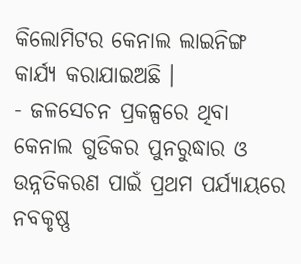କିଲୋମିଟର କେନାଲ ଲାଇନିଙ୍ଗ କାର୍ଯ୍ୟ କରାଯାଇଅଛି ।
- ଜଳସେଚନ ପ୍ରକଳ୍ପରେ ଥିବା କେନାଲ ଗୁଡିକର ପୁନରୁଦ୍ଧାର ଓ ଉନ୍ନତିକରଣ ପାଇଁ ପ୍ରଥମ ପର୍ଯ୍ୟାୟରେ ନବକୃଷ୍ଣ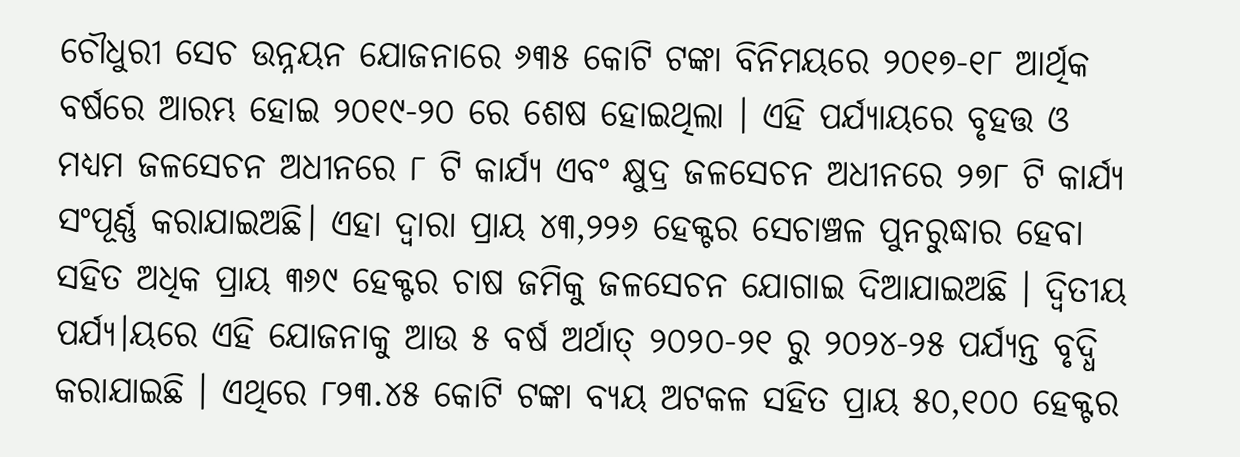ଚୌଧୁରୀ ସେଚ ଉନ୍ନୟନ ଯୋଜନାରେ ୬୩୫ କୋଟି ଟଙ୍କା ବିନିମୟରେ ୨୦୧୭-୧୮ ଆର୍ଥିକ ବର୍ଷରେ ଆରମ୍ଭ ହୋଇ ୨୦୧୯-୨୦ ରେ ଶେଷ ହୋଇଥିଲା । ଏହି ପର୍ଯ୍ୟାୟରେ ବୃହତ୍ତ ଓ ମଧ୍ୟମ ଜଳସେଚନ ଅଧୀନରେ ୮ ଟି କାର୍ଯ୍ୟ ଏବଂ କ୍ଷୁଦ୍ର ଜଳସେଚନ ଅଧୀନରେ ୨୭୮ ଟି କାର୍ଯ୍ୟ ସଂପୂର୍ଣ୍ଣ କରାଯାଇଅଛି। ଏହା ଦ୍ଵାରା ପ୍ରାୟ ୪୩,୨୨୬ ହେକ୍ଟର ସେଚାଞ୍ଚଳ ପୁନରୁଦ୍ଧାର ହେବା ସହିତ ଅଧିକ ପ୍ରାୟ ୩୬୯ ହେକ୍ଟର ଚାଷ ଜମିକୁ ଜଳସେଚନ ଯୋଗାଇ ଦିଆଯାଇଅଛି । ଦ୍ଵିତୀୟ ପର୍ଯ୍ୟ।ୟରେ ଏହି ଯୋଜନାକୁ ଆଉ ୫ ବର୍ଷ ଅର୍ଥାତ୍ ୨୦୨୦-୨୧ ରୁ ୨୦୨୪-୨୫ ପର୍ଯ୍ୟନ୍ତ ବୃଦ୍ଧି କରାଯାଇଛି । ଏଥିରେ ୮୨୩.୪୫ କୋଟି ଟଙ୍କା ବ୍ୟୟ ଅଟକଳ ସହିତ ପ୍ରାୟ ୫୦,୧୦୦ ହେକ୍ଟର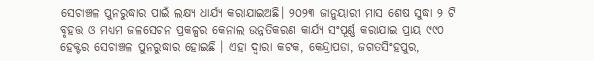ସେଚାଞ୍ଚଳ ପୁନରୁଦ୍ଧାର ପାଇଁ ଲକ୍ଷ୍ୟ ଧାର୍ଯ୍ୟ କରାଯାଇଅଛି। ୨୦୨୩ ଜାନୁୟାରୀ ମାସ ଶେଷ ସୁଦ୍ଧା ୨ ଟି ବୃହତ୍ତ ଓ ମଧ୍ୟମ ଜଳସେଚନ ପ୍ରକଳ୍ପର କେନାଲ ଉନ୍ନତିକରଣ କାର୍ଯ୍ୟ ସଂପୂର୍ଣ୍ଣ କରାଯାଇ ପ୍ରାୟ ୯୯୦ ହେକ୍ଟର ସେଚାଞ୍ଚଳ ପୁନରୁଦ୍ଧାର ହୋଇଛି । ଏହା ଦ୍ୱାରା କଟକ, କେନ୍ଦ୍ରାପଡା, ଜଗତସିଂହପୁର,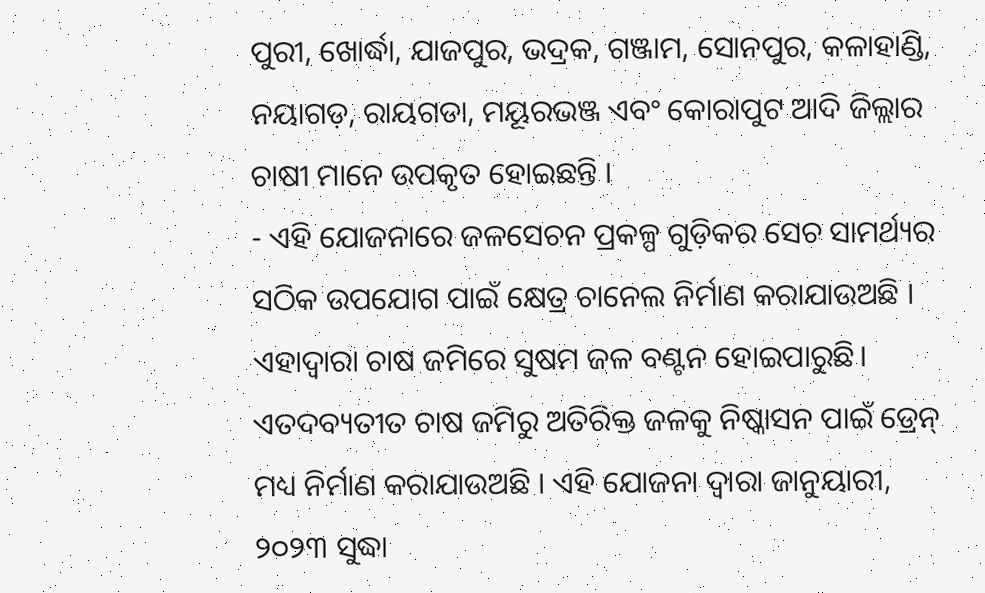ପୁରୀ, ଖୋର୍ଦ୍ଧା, ଯାଜପୁର, ଭଦ୍ରକ, ଗଞ୍ଜାମ, ସୋନପୁର, କଳାହାଣ୍ଡି, ନୟାଗଡ଼, ରାୟଗଡା, ମୟୂରଭଞ୍ଜ ଏବଂ କୋରାପୁଟ ଆଦି ଜିଲ୍ଲାର ଚାଷୀ ମାନେ ଉପକୃତ ହୋଇଛନ୍ତି ।
- ଏହି ଯୋଜନାରେ ଜଳସେଚନ ପ୍ରକଳ୍ପ ଗୁଡ଼ିକର ସେଚ ସାମର୍ଥ୍ୟର ସଠିକ ଉପଯୋଗ ପାଇଁ କ୍ଷେତ୍ର ଚାନେଲ ନିର୍ମାଣ କରାଯାଉଅଛି । ଏହାଦ୍ୱାରା ଚାଷ ଜମିରେ ସୁଷମ ଜଳ ବଣ୍ଟନ ହୋଇପାରୁଛି। ଏତଦବ୍ୟତୀତ ଚାଷ ଜମିରୁ ଅତିରିକ୍ତ ଜଳକୁ ନିଷ୍କାସନ ପାଇଁ ଡ୍ରେନ୍ ମଧ୍ୟ ନିର୍ମାଣ କରାଯାଉଅଛି । ଏହି ଯୋଜନା ଦ୍ଵାରା ଜାନୁୟାରୀ, ୨୦୨୩ ସୁଦ୍ଧା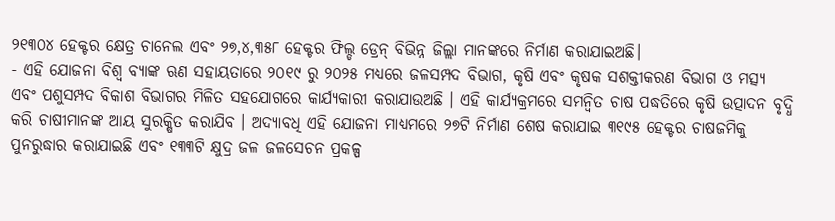୨୧୩୦୪ ହେକ୍ଟର କ୍ଷେତ୍ର ଚାନେଲ ଏବଂ ୨୭,୪,୩୫୮ ହେକ୍ଟର ଫିଲ୍ଡ ଡ୍ରେନ୍ ବିଭିନ୍ନ ଜିଲ୍ଲା ମାନଙ୍କରେ ନିର୍ମାଣ କରାଯାଇଅଛି।
- ଏହି ଯୋଜନା ବିଶ୍ଵ ବ୍ଯାଙ୍କ ଋଣ ସହାୟତାରେ ୨୦୧୯ ରୁ ୨୦୨୫ ମଧ୍ୟରେ ଜଳସମ୍ପଦ ବିଭାଗ, କୃଷି ଏବଂ କୃଷକ ସଶକ୍ତୀକରଣ ବିଭାଗ ଓ ମତ୍ସ୍ୟ ଏବଂ ପଶୁସମ୍ପଦ ବିକାଶ ବିଭାଗର ମିଳିତ ସହଯୋଗରେ କାର୍ଯ୍ୟକାରୀ କରାଯାଉଅଛି । ଏହି କାର୍ଯ୍ୟକ୍ରମରେ ସମନ୍ଵିତ ଚାଷ ପଦ୍ଧତିରେ କୃଷି ଉତ୍ପାଦନ ବୃଦ୍ଧି କରି ଚାଷୀମାନଙ୍କ ଆୟ ସୁରକ୍ଷିତ କରାଯିବ । ଅଦ୍ୟାବଧି ଏହି ଯୋଜନା ମାଧ୍ୟମରେ ୨୭ଟି ନିର୍ମାଣ ଶେଷ କରାଯାଇ ୩୧୯୫ ହେକ୍ଟର ଚାଷଜମିକୁ ପୁନରୁଦ୍ଧାର କରାଯାଇଛି ଏବଂ ୧୩୩ଟି କ୍ଷୁଦ୍ର ଜଳ ଜଳସେଚନ ପ୍ରକଳ୍ପ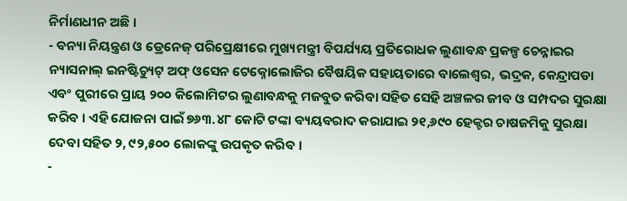ନିର୍ମାଣଧୀନ ଅଛି ।
- ବନ୍ୟା ନିୟନ୍ତ୍ରଣ ଓ ଡ୍ରେନେଜ୍ ପରିପ୍ରେକ୍ଷୀରେ ମୁଖ୍ୟମନ୍ତ୍ରୀ ବିପର୍ଯ୍ୟୟ ପ୍ରତିରୋଧକ ଲୁଣାବନ୍ଧ ପ୍ରକଳ୍ପ ଚେନ୍ନାଇର ନ୍ୟାସନାଲ୍ ଇନଷ୍ଟିଚ୍ୟୁଟ୍ ଅଫ୍ ଓସେନ ଟେକ୍ନୋଲୋଜିର ବୈଷୟିକ ସହାୟତାରେ ବାଲେଶ୍ଵର, ଭଦ୍ରକ, କେନ୍ଦ୍ରାପଡା ଏବଂ ପୁରୀରେ ପ୍ରାୟ ୨୦୦ କିଲୋମିଟର ଲୁଣାବନ୍ଧକୁ ମଜବୁତ କରିବା ସହିତ ସେହି ଅଞ୍ଚଳର ଜୀବ ଓ ସମ୍ପଦର ସୁରକ୍ଷା କରିବ। ଏହି ଯୋଜନା ପାଇଁ ୭୬୩.୪୮ କୋଟି ଟଙ୍କା ବ୍ୟୟବରାଦ କରାଯାଇ ୨୧,୬୯୦ ହେକ୍ଟର ଚାଷଜମିକୁ ସୁରକ୍ଷା ଦେବା ସହିତ ୨, ୯୨,୫୦୦ ଲୋକଙ୍କୁ ଉପକୃତ କରିବ ।
-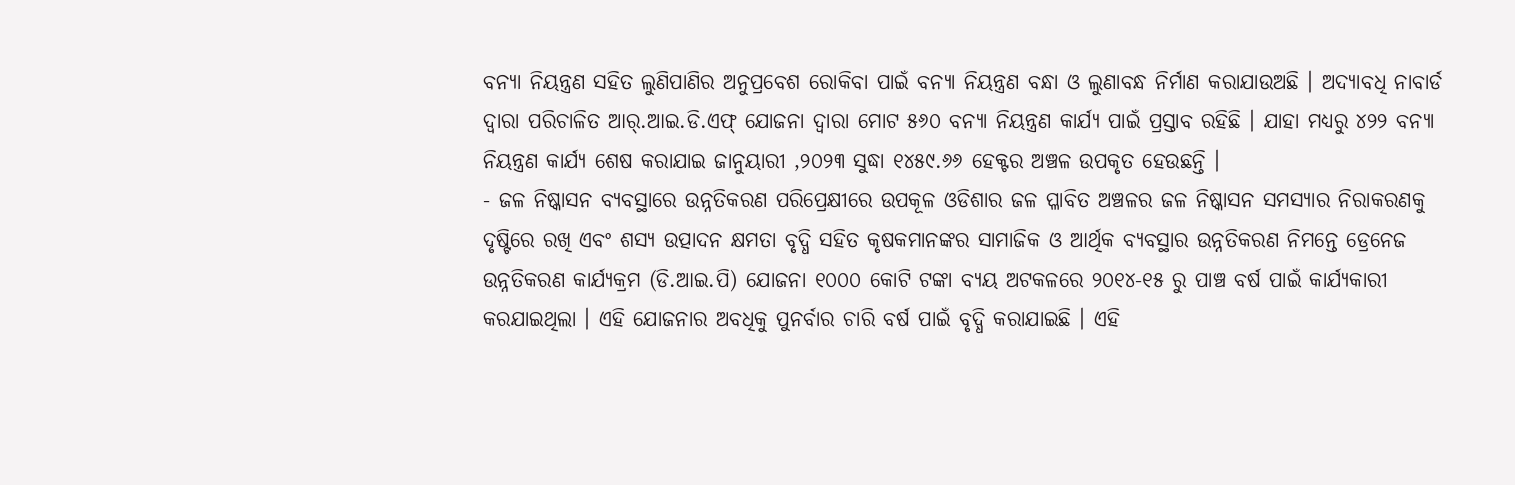ବନ୍ୟା ନିୟନ୍ତ୍ରଣ ସହିତ ଲୁଣିପାଣିର ଅନୁପ୍ରବେଶ ରୋକିବା ପାଇଁ ବନ୍ୟା ନିୟନ୍ତ୍ରଣ ବନ୍ଧା ଓ ଲୁଣାବନ୍ଧ ନିର୍ମାଣ କରାଯାଉଅଛି । ଅଦ୍ୟାବଧି ନାବାର୍ଡ ଦ୍ଵାରା ପରିଚାଳିତ ଆର୍.ଆଇ.ଡି.ଏଫ୍ ଯୋଜନା ଦ୍ଵାରା ମୋଟ ୫୬୦ ବନ୍ୟା ନିୟନ୍ତ୍ରଣ କାର୍ଯ୍ୟ ପାଇଁ ପ୍ରସ୍ତାବ ରହିଛି । ଯାହା ମଧ୍ୟରୁ ୪୨୨ ବନ୍ୟା ନିୟନ୍ତ୍ରଣ କାର୍ଯ୍ୟ ଶେଷ କରାଯାଇ ଜାନୁୟାରୀ ,୨୦୨୩ ସୁଦ୍ଧା ୧୪୫୯.୬୬ ହେକ୍ଟର ଅଞ୍ଚଳ ଉପକୃତ ହେଉଛନ୍ତି ।
- ଜଳ ନିଷ୍କାସନ ବ୍ୟବସ୍ଥାରେ ଉନ୍ନତିକରଣ ପରିପ୍ରେକ୍ଷୀରେ ଉପକୂଳ ଓଡିଶାର ଜଳ ପ୍ଳାବିତ ଅଞ୍ଚଳର ଜଳ ନିଷ୍କାସନ ସମସ୍ୟାର ନିରାକରଣକୁ ଦୃଷ୍ଟିରେ ରଖି ଏବଂ ଶସ୍ୟ ଉତ୍ପାଦନ କ୍ଷମତା ବୃଦ୍ଧି ସହିତ କୃଷକମାନଙ୍କର ସାମାଜିକ ଓ ଆର୍ଥିକ ବ୍ୟବସ୍ଥାର ଉନ୍ନତିକରଣ ନିମନ୍ତେ ଡ୍ରେନେଜ ଉନ୍ନତିକରଣ କାର୍ଯ୍ୟକ୍ରମ (ଡି.ଆଇ.ପି) ଯୋଜନା ୧୦୦୦ କୋଟି ଟଙ୍କା ବ୍ୟୟ ଅଟକଳରେ ୨୦୧୪-୧୫ ରୁ ପାଞ୍ଚ ବର୍ଷ ପାଇଁ କାର୍ଯ୍ୟକାରୀ କରଯାଇଥିଲା । ଏହି ଯୋଜନାର ଅବଧିକୁ ପୁନର୍ବାର ଚାରି ବର୍ଷ ପାଇଁ ବୃଦ୍ଧି କରାଯାଇଛି । ଏହି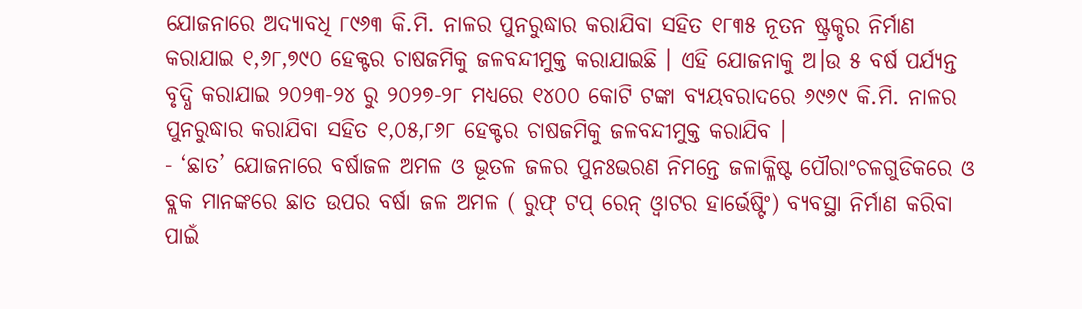ଯୋଜନାରେ ଅଦ୍ୟାବଧି ୮୯୬୩ କି.ମି. ନାଳର ପୁନରୁଦ୍ଧାର କରାଯିବା ସହିତ ୧୮୩୫ ନୂତନ ଷ୍ଟ୍ରକ୍ଚର ନିର୍ମାଣ କରାଯାଇ ୧,୬୮,୭୯୦ ହେକ୍ଟର ଚାଷଜମିକୁ ଜଳବନ୍ଦୀମୁକ୍ତ କରାଯାଇଛି । ଏହି ଯୋଜନାକୁ ଅ।ଉ ୫ ବର୍ଷ ପର୍ଯ୍ୟନ୍ତ ବୃଦ୍ଧି କରାଯାଇ ୨୦୨୩-୨୪ ରୁ ୨୦୨୭-୨୮ ମଧ୍ୟରେ ୧୪୦୦ କୋଟି ଟଙ୍କା ବ୍ୟୟବରାଦରେ ୬୯୬୯ କି.ମି. ନାଳର ପୁନରୁଦ୍ଧାର କରାଯିବା ସହିତ ୧,୦୫,୮୬୮ ହେକ୍ଟର ଚାଷଜମିକୁ ଜଳବନ୍ଦୀମୁକ୍ତ କରାଯିବ ।
- ‘ଛାତ’ ଯୋଜନାରେ ବର୍ଷାଜଳ ଅମଳ ଓ ଭୂତଳ ଜଳର ପୁନଃଭରଣ ନିମନ୍ତେ ଜଳାକ୍ଳିଷ୍ଟ ପୌରାଂଚଳଗୁଡିକରେ ଓ ବ୍ଲକ ମାନଙ୍କରେ ଛାତ ଉପର ବର୍ଷା ଜଳ ଅମଳ ( ରୁଫ୍ ଟପ୍ ରେନ୍ ଓ୍ୱାଟର ହାର୍ଭେଷ୍ଟିଂ) ବ୍ୟବସ୍ଥା ନିର୍ମାଣ କରିବା ପାଇଁ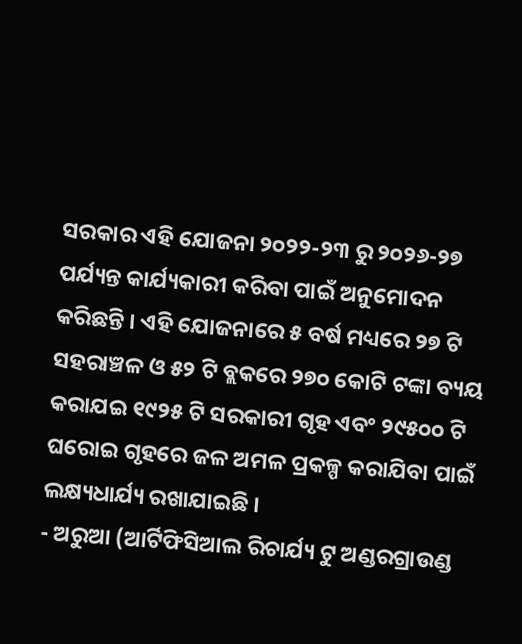ସରକାର ଏହି ଯୋଜନା ୨୦୨୨-୨୩ ରୁ ୨୦୨୬-୨୭ ପର୍ଯ୍ୟନ୍ତ କାର୍ଯ୍ୟକାରୀ କରିବା ପାଇଁ ଅନୁମୋଦନ କରିଛନ୍ତି । ଏହି ଯୋଜନାରେ ୫ ବର୍ଷ ମଧ୍ୟରେ ୨୭ ଟି ସହରାଞ୍ଚଳ ଓ ୫୨ ଟି ବ୍ଲକରେ ୨୭୦ କୋଟି ଟଙ୍କା ବ୍ୟୟ କରାଯଇ ୧୯୨୫ ଟି ସରକାରୀ ଗୃହ ଏବଂ ୨୯୫୦୦ ଟି ଘରୋଇ ଗୃହରେ ଜଳ ଅମଳ ପ୍ରକଳ୍ପ କରାଯିବା ପାଇଁ ଲକ୍ଷ୍ୟଧାର୍ଯ୍ୟ ରଖାଯାଇଛି ।
- ଅରୁଆ (ଆର୍ଟିଫିସିଆଲ ରିଚାର୍ଯ୍ୟ ଟୁ ଅଣ୍ଡରଗ୍ରାଉଣ୍ଡ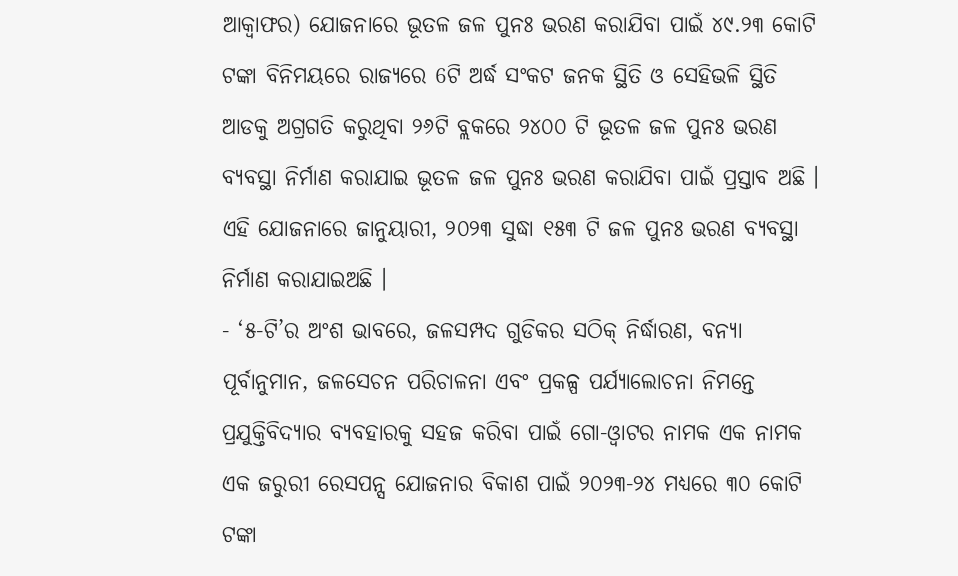ଆକ୍ୱାଫର) ଯୋଜନାରେ ଭୂତଳ ଜଳ ପୁନଃ ଭରଣ କରାଯିବା ପାଇଁ ୪୯.୨୩ କୋଟି ଟଙ୍କା ବିନିମୟରେ ରାଜ୍ୟରେ 6ଟି ଅର୍ଦ୍ଧ ସଂକଟ ଜନକ ସ୍ଥିତି ଓ ସେହିଭଳି ସ୍ଥିତି ଆଡକୁ ଅଗ୍ରଗତି କରୁଥିବା ୨୬ଟି ବ୍ଲକରେ ୨୪୦୦ ଟି ଭୂତଳ ଜଳ ପୁନଃ ଭରଣ ବ୍ୟବସ୍ଥା ନିର୍ମାଣ କରାଯାଇ ଭୂତଳ ଜଳ ପୁନଃ ଭରଣ କରାଯିବା ପାଇଁ ପ୍ରସ୍ତାବ ଅଛି । ଏହି ଯୋଜନାରେ ଜାନୁୟାରୀ, ୨୦୨୩ ସୁଦ୍ଧା ୧୫୩ ଟି ଜଳ ପୁନଃ ଭରଣ ବ୍ୟବସ୍ଥା ନିର୍ମାଣ କରାଯାଇଅଛି ।
- ‘୫-ଟି’ର ଅଂଶ ଭାବରେ, ଜଳସମ୍ପଦ ଗୁଡିକର ସଠିକ୍ ନିର୍ଦ୍ଧାରଣ, ବନ୍ୟା ପୂର୍ବାନୁମାନ, ଜଳସେଚନ ପରିଚାଳନା ଏବଂ ପ୍ରକଳ୍ପ ପର୍ଯ୍ଯାଲୋଚନା ନିମନ୍ତେ ପ୍ରଯୁକ୍ତିବିଦ୍ୟାର ବ୍ୟବହାରକୁ ସହଜ କରିବା ପାଇଁ ଗୋ-ଓ୍ୱାଟର ନାମକ ଏକ ନାମକ ଏକ ଜରୁରୀ ରେସପନ୍ସ ଯୋଜନାର ବିକାଶ ପାଇଁ ୨୦୨୩-୨୪ ମଧ୍ୟରେ ୩୦ କୋଟି ଟଙ୍କା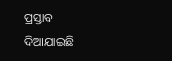ପ୍ରସ୍ତାବ ଦିଆଯାଇଛି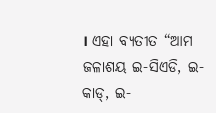। ଏହା ବ୍ଯତୀତ “ଆମ ଜଳାଶୟ ଇ-ସିଏଡି, ଇ-କାଡ୍, ଇ-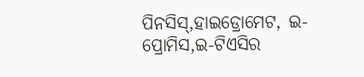ପିନସିସ୍,ହାଇଡ୍ରୋମେଟ, ଇ-ପ୍ରୋମିସ,ଇ-ଟିଏସିର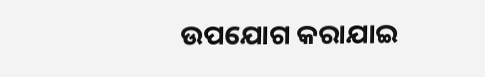ଉପଯୋଗ କରାଯାଇ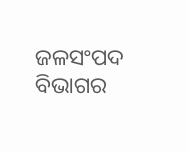ଜଳସଂପଦ ବିଭାଗର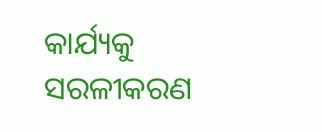କାର୍ଯ୍ୟକୁ ସରଳୀକରଣ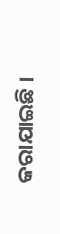କରାଯାଇଛି ।